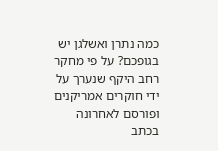כמה נתרן ואשלגן יש בגופכם? על פי מחקר רחב היקף שנערך על ידי חוקרים אמריקנים ופורסם לאחרונה בכתב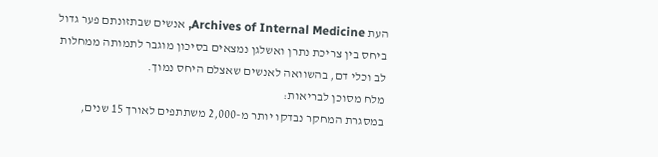העת Archives of Internal Medicine, אנשים שבתזונתם פער גדול ביחס בין צריכת נתרן ואשלגן נמצאים בסיכון מוגבר לתמותה ממחלות לב וכלי דם, בהשוואה לאנשים שאצלם היחס נמוך.
מלח מסוכן לבריאות:
במסגרת המחקר נבדקו יותר מ-2,000 משתתפים לאורך 15 שנים,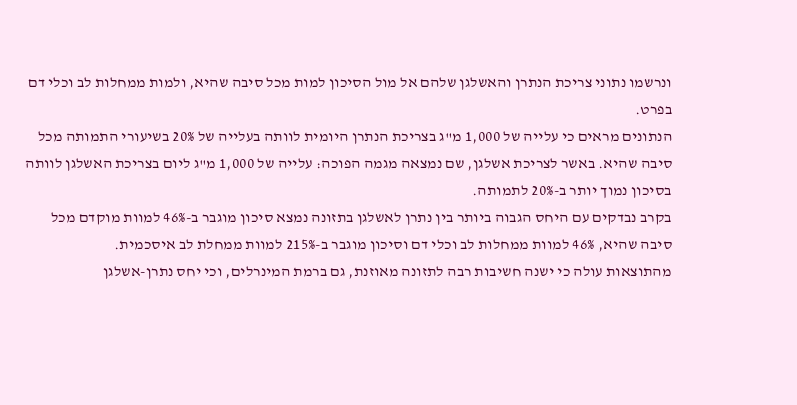ונרשמו נתוני צריכת הנתרן והאשלגן שלהם אל מול הסיכון למות מכל סיבה שהיא, ולמות ממחלות לב וכלי דם בפרט.
הנתונים מראים כי עלייה של 1,000 מ"ג בצריכת הנתרן היומית לוותה בעלייה של 20% בשיעורי התמותה מכל סיבה שהיא. באשר לצריכת אשלגן, שם נמצאה מגמה הפוכה: עלייה של 1,000 מ"ג ליום בצריכת האשלגן לוותה בסיכון נמוך יותר ב-20% לתמותה.
בקרב נבדקים עם היחס הגבוה ביותר בין נתרן לאשלגן בתזונה נמצא סיכון מוגבר ב-46% למוות מוקדם מכל סיבה שהיא, 46% למוות ממחלות לב וכלי דם וסיכון מוגבר ב-215% למוות ממחלת לב איסכמית.
מהתוצאות עולה כי ישנה חשיבות רבה לתזונה מאוזנת, גם ברמת המינרלים, וכי יחס נתרן-אשלגן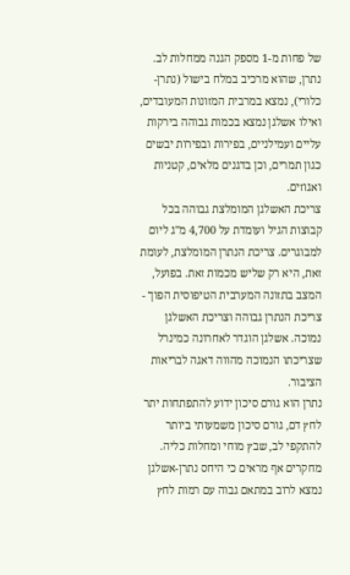של פחות מ-1 מספק הגנה ממחלות לב. נתרן, שהוא מרכיב במלח בישול (נתרן-כלורי), נמצא במרבית המזונות המעובדים, ואילו אשלגן נמצא בכמות גבוהה בירקות עליים ועמילניים, בפירות ובפירות יבשים כגון תמרים, וכן בדגנים מלאים, קטניות ואגוזים.
צריכת האשלגן המומלצת גבוהה בכל קבוצות הגיל ועומדת על 4,700 מ"ג ליום למבוגרים. צריכת הנתרן המומלצת, לעומת זאת, היא רק שליש מכמות זאת. בפועל, המצב בתזונה המערבית הטיפוסית הפוך - צריכת הנתרן גבוהה וצריכת האשלגן נמוכה. אשלגן הוגדר לאחרונה כמינרל שצריכתו הנמוכה מהווה דאגה לבריאות הציבור.
נתרן הוא גורם סיכון ידוע להתפתחות יתר לחץ דם, גורם סיכון משמעותי ביותר להתקפי לב, שבץ מוחי ומחלות כליה. מחקרים אף מראים כי היחס נתרן-אשלגן נמצא לרוב במתאם גבוה עם רמות לחץ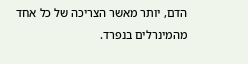הדם, יותר מאשר הצריכה של כל אחד מהמינרלים בנפרד.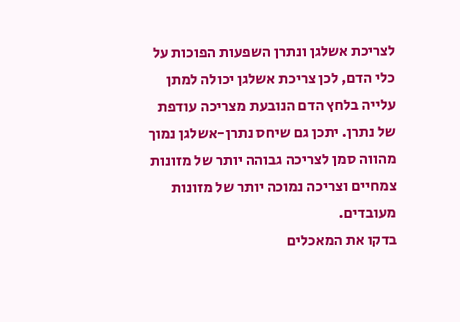לצריכת אשלגן ונתרן השפעות הפוכות על כלי הדם, לכן צריכת אשלגן יכולה למתן עלייה בלחץ הדם הנובעת מצריכה עודפת של נתרן. יתכן גם שיחס נתרן-אשלגן נמוך מהווה סמן לצריכה גבוהה יותר של מזונות צמחיים וצריכה נמוכה יותר של מזונות מעובדים.
בדקו את המאכלים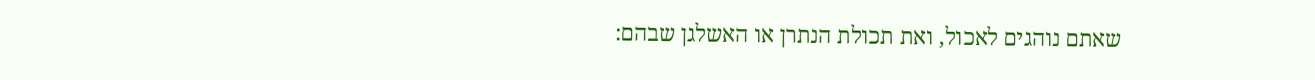שאתם נוהגים לאכול, ואת תכולת הנתרן או האשלגן שבהם: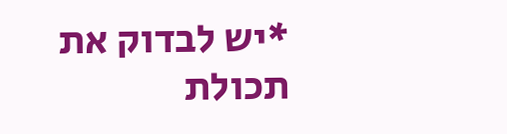*יש לבדוק את תכולת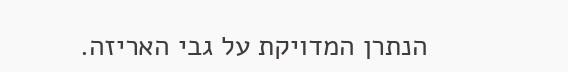הנתרן המדויקת על גבי האריזה.